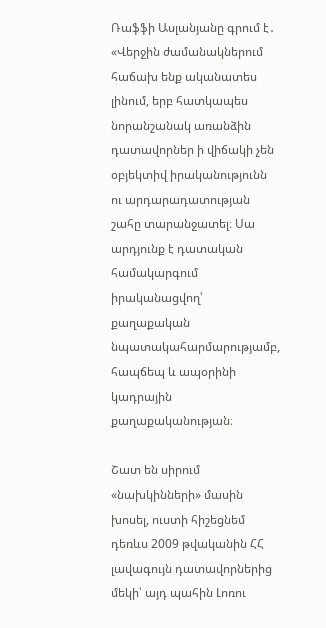Ռաֆֆի Ասլանյանը գրում է․ «Վերջին ժամանակներում հաճախ ենք ականատես լինում, երբ հատկապես նորանշանակ առանձին դատավորներ ի վիճակի չեն օբյեկտիվ իրականությունն ու արդարադատության շահը տարանջատել։ Սա արդյունք է դատական համակարգում իրականացվող՝ քաղաքական նպատակահարմարությամբ, հապճեպ և ապօրինի կադրային քաղաքականության։

Շատ են սիրում «նախկինների» մասին խոսել, ուստի հիշեցնեմ դեռևս 2009 թվականին ՀՀ լավագույն դատավորներից մեկի՝ այդ պահին Լոռու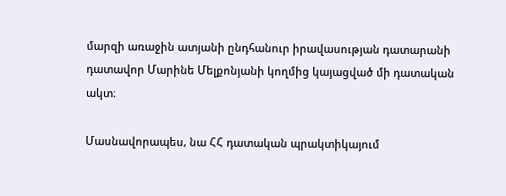մարզի առաջին ատյանի ընդհանուր իրավասության դատարանի դատավոր Մարինե Մելքոնյանի կողմից կայացված մի դատական ակտ։

Մասնավորապես, նա ՀՀ դատական պրակտիկայում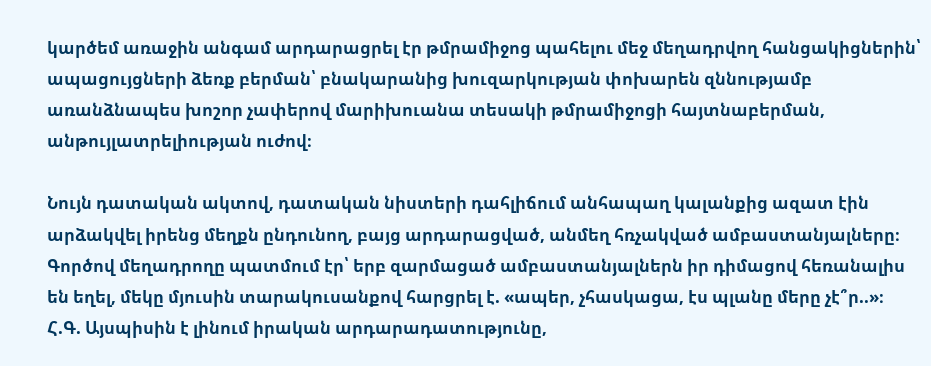կարծեմ առաջին անգամ արդարացրել էր թմրամիջոց պահելու մեջ մեղադրվող հանցակիցներին՝ ապացույցների ձեռք բերման՝ բնակարանից խուզարկության փոխարեն զննությամբ առանձնապես խոշոր չափերով մարիխուանա տեսակի թմրամիջոցի հայտնաբերման, անթույլատրելիության ուժով։

Նույն դատական ակտով, դատական նիստերի դահլիճում անհապաղ կալանքից ազատ էին արձակվել իրենց մեղքն ընդունող, բայց արդարացված, անմեղ հռչակված ամբաստանյալները։ Գործով մեղադրողը պատմում էր՝ երբ զարմացած ամբաստանյալներն իր դիմացով հեռանալիս են եղել, մեկը մյուսին տարակուսանքով հարցրել է. «ապեր, չհասկացա, էս պլանը մերը չէ՞ր..»։ Հ.Գ. Այսպիսին է լինում իրական արդարադատությունը,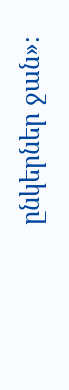ընկերներ ջան»։